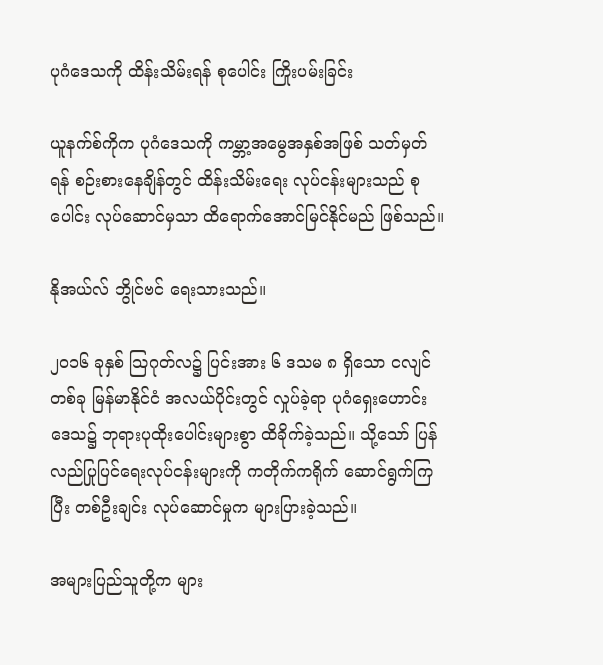ပုဂံဒေသကို ထိန်းသိမ်းရန် စုပေါင်း ကြိုးပမ်းခြင်း

ယူနက်စ်ကိုက ပုဂံဒေသကို ကမ္ဘာ့အမွေအနှစ်အဖြစ် သတ်မှတ်ရန် စဉ်းစားနေချိန်တွင် ထိန်းသိမ်းရေး လုပ်ငန်းများသည် စုပေါင်း လုပ်ဆောင်မှသာ ထိရောက်အောင်မြင်နိုင်မည် ဖြစ်သည်။

နိုအယ်လ် ဘွိုင်ဗင် ရေးသားသည်။

၂၀၁၆ ခုနှစ် သြဂုတ်လ၌ ပြင်းအား ၆ ဒသမ ၈ ရှိသော ငလျင်တစ်ခု မြန်မာနိုင်ငံ အလယ်ပိုင်းတွင် လှုပ်ခဲ့ရာ ပုဂံရှေးဟောင်းဒေသ၌ ဘုရားပုထိုးပေါင်းများစွာ ထိခိုက်ခဲ့သည်။ သို့သော် ပြန်လည်ပြုပြင်ရေးလုပ်ငန်းများကို ကတိုက်ကရိုက် ဆောင်ရွက်ကြပြီး တစ်ဦးချင်း လုပ်ဆောင်မှုက များပြားခဲ့သည်။

အများပြည်သူတို့က များ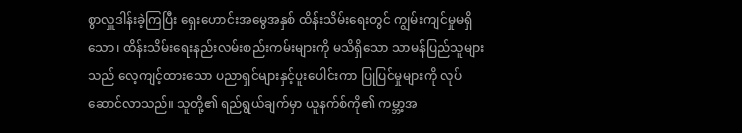စွာလှူဒါန်းခဲ့ကြပြီး ရှေးဟောင်းအမွေအနှစ် ထိန်းသိမ်းရေးတွင် ကျွမ်းကျင်မှုမရှိသော၊ ထိန်းသိမ်းရေးနည်းလမ်းစည်းကမ်းများကို မသိရှိသော သာမန်ပြည်သူများသည် လေ့ကျင့်ထားသော ပညာရှင်များနှင့်ပူးပေါင်းကာ ပြုပြင်မှုများကို လုပ်ဆောင်လာသည်။ သူတို့၏ ရည်ရွယ်ချက်မှာ ယူနက်စ်ကို၏ ကမ္ဘာ့အ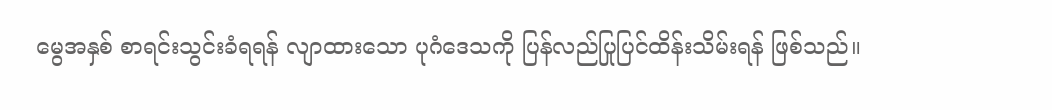မွေအနှစ် စာရင်းသွင်းခံရရန် လျာထားသော ပုဂံဒေသကို ပြန်လည်ပြုပြင်ထိန်းသိမ်းရန် ဖြစ်သည်။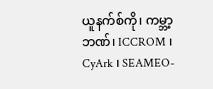ယူနက်စ်ကို၊ ကမ္ဘာ့ဘဏ်၊ ICCROM ၊ CyArk ၊ SEAMEO-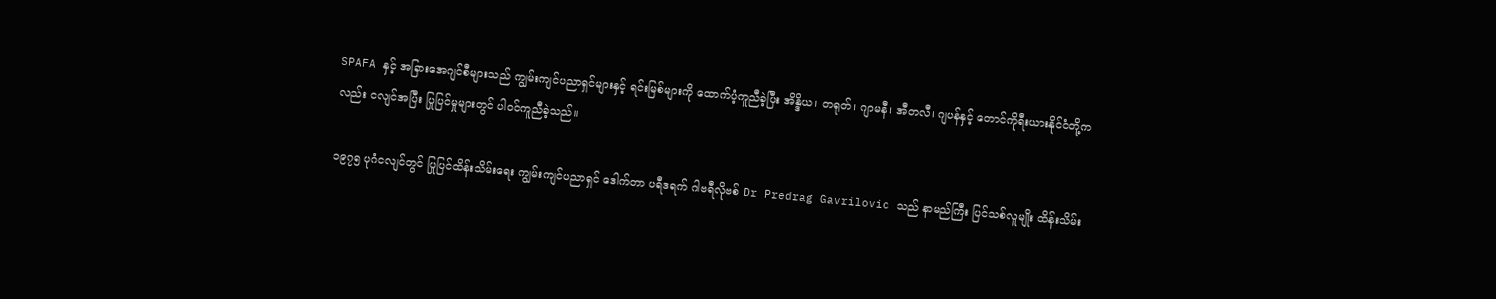SPAFA နှင့် အခြားအေဂျင်စီများသည် ကျွမ်းကျင်ပညာရှင်များနှင့် ရင်းမြစ်များကို ထောက်ပံ့ကူညီခဲ့ပြီး အိန္ဒိယ၊ တရုတ်၊ ဂျာမနီ၊ အီတလီ၊ ဂျပန်နှင့် တောင်ကိုရီးယားနိုင်ငံတို့ကလည်း ငလျင်အပြီး ပြုပြင်မှုများတွင် ပါဝင်ကူညီခဲ့သည်။

၁၉၇၅ ပုဂံငလျင်တွင် ပြုပြင်ထိန်းသိမ်းရေး ကျွမ်းကျင်ပညာရှင် ဒေါက်တာ ပရီဒရက် ဂါဗရီလိုဗစ် Dr Predrag Gavrilovic သည် နာမည်ကြီး ပြင်သစ်လူမျိုး ထိန်းသိမ်း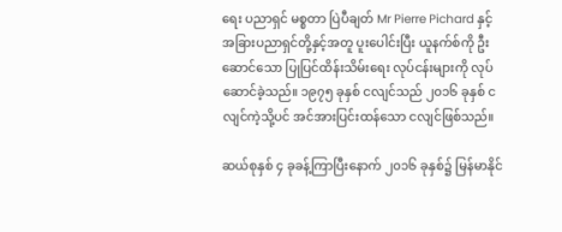ရေး ပညာရှင် မစ္စတာ ပြဲပီချတ် Mr Pierre Pichard နှင့် အခြားပညာရှင်တို့နှင့်အတူ ပူးပေါင်းပြီး ယူနက်စ်ကို ဦးဆောင်သော ပြုပြင်ထိန်းသိမ်းရေး လုပ်ငန်းများကို လုပ်ဆောင်ခဲ့သည်။ ၁၉၇၅ ခုနှစ် ငလျင်သည် ၂၀၁၆ ခုနှစ် ငလျင်ကဲ့သို့ပင် အင်အားပြင်းထန်သော ငလျင်ဖြစ်သည်။

ဆယ်စုနှစ် ၄ ခုခန့်ကြာပြီးနောက် ၂၀၁၆ ခုနှစ်၌ မြန်မာနိုင်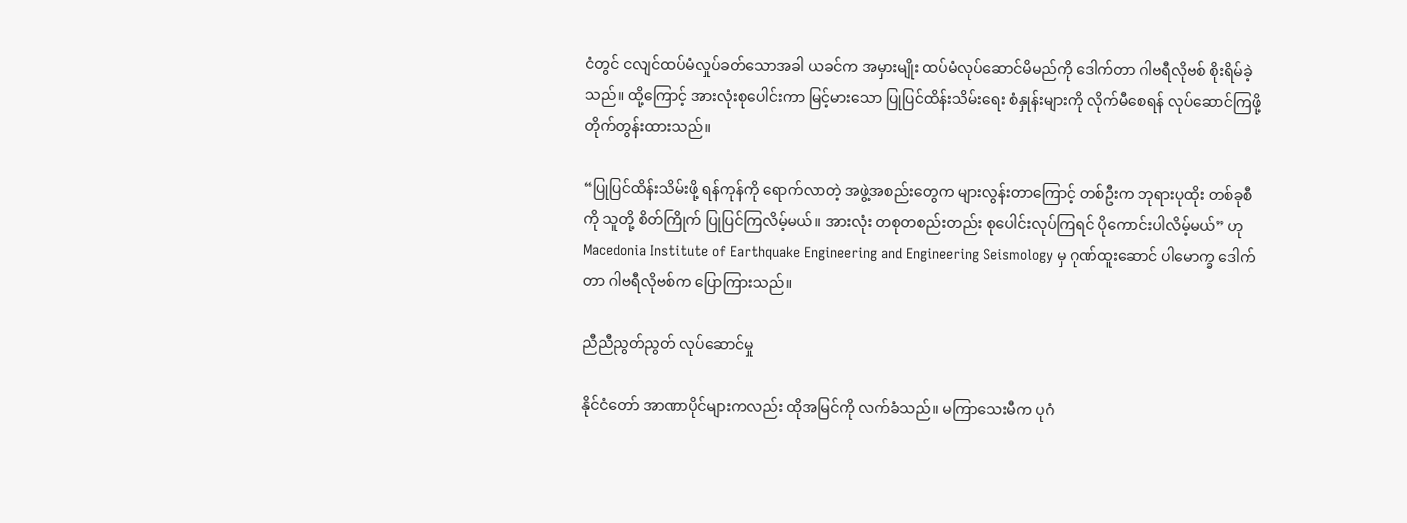ငံတွင် ငလျင်ထပ်မံလှုပ်ခတ်သောအခါ ယခင်က အမှားမျိုး ထပ်မံလုပ်ဆောင်မိမည်ကို ဒေါက်တာ ဂါဗရီလိုဗစ် စိုးရိမ်ခဲ့သည်။ ထို့ကြောင့် အားလုံးစုပေါင်းကာ မြင့်မားသော ပြုပြင်ထိန်းသိမ်းရေး စံနှုန်းများကို လိုက်မီစေရန် လုပ်ဆောင်ကြဖို့ တိုက်တွန်းထားသည်။

“ပြုပြင်ထိန်းသိမ်းဖို့ ရန်ကုန်ကို ရောက်လာတဲ့ အဖွဲ့အစည်းတွေက များလွန်းတာကြောင့် တစ်ဦးက ဘုရားပုထိုး တစ်ခုစီကို သူတို့ စိတ်ကြိုက် ပြုပြင်ကြလိမ့်မယ်။ အားလုံး တစုတစည်းတည်း စုပေါင်းလုပ်ကြရင် ပိုကောင်းပါလိမ့်မယ်” ဟု Macedonia Institute of Earthquake Engineering and Engineering Seismology မှ ဂုဏ်ထူးဆောင် ပါမောက္ခ ဒေါက်တာ ဂါဗရီလိုဗစ်က ပြောကြားသည်။

ညီညီညွတ်ညွတ် လုပ်ဆောင်မှု

နိုင်ငံတော် အာဏာပိုင်များကလည်း ထိုအမြင်ကို လက်ခံသည်။ မကြာသေးမီက ပုဂံ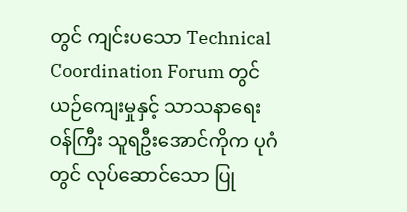တွင် ကျင်းပသော Technical Coordination Forum တွင် ယဉ်ကျေးမှုနှင့် သာသနာရေးဝန်ကြီး သူရဦးအောင်ကိုက ပုဂံတွင် လုပ်ဆောင်သော ပြု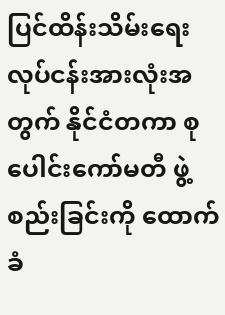ပြင်ထိန်းသိမ်းရေး လုပ်ငန်းအားလုံးအတွက် နိုင်ငံတကာ စုပေါင်းကော်မတီ ဖွဲ့စည်းခြင်းကို ထောက်ခံ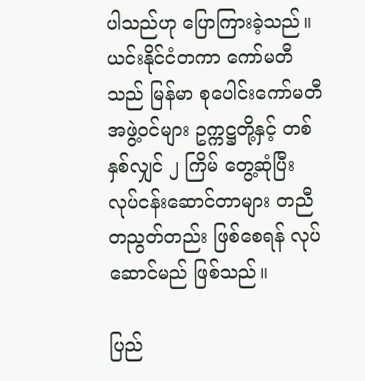ပါသည်ဟု ပြောကြားခဲ့သည်။ ယင်းနိုင်ငံတကာ ကော်မတီသည် မြန်မာ စုပေါင်းကော်မတီ အဖွဲ့ဝင်များ ဥက္ကဋ္ဌတို့နှင့် တစ်နှစ်လျှင် ၂ ကြိမ် တွေ့ဆုံပြီး လုပ်ငန်းဆောင်တာများ တညီတညွတ်တည်း ဖြစ်စေရန် လုပ်ဆောင်မည် ဖြစ်သည်။

ပြည်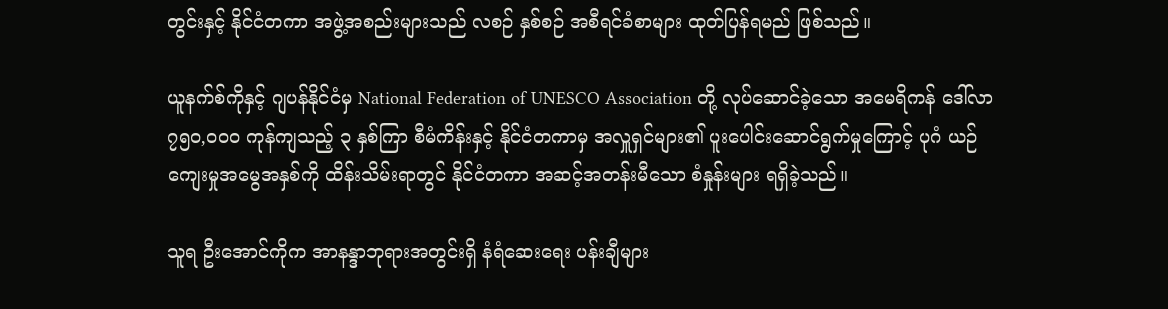တွင်းနှင့် နိုင်ငံတကာ အဖွဲ့အစည်းများသည် လစဉ် နှစ်စဉ် အစီရင်ခံစာများ ထုတ်ပြန်ရမည် ဖြစ်သည်။

ယူနက်စ်ကိုနှင့် ဂျပန်နိုင်ငံမှ National Federation of UNESCO Association တို့ လုပ်ဆောင်ခဲ့သော အမေရိကန် ဒေါ်လာ ၇၅၀,၀၀၀ ကုန်ကျသည့် ၃ နှစ်ကြာ စီမံကိန်းနှင့် နိုင်ငံတကာမှ အလှူရှင်များ၏ ပူးပေါင်းဆောင်ရွက်မှုကြောင့် ပုဂံ ယဉ်ကျေးမှုအမွေအနှစ်ကို ထိန်းသိမ်းရာတွင် နိုင်ငံတကာ အဆင့်အတန်းမီသော စံနှုန်းများ ရရှိခဲ့သည်။

သူရ ဦးအောင်ကိုက အာနန္ဒာဘုရားအတွင်းရှိ နံရံဆေးရေး ပန်းချီများ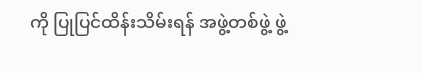ကို ပြုပြင်ထိန်းသိမ်းရန် အဖွဲ့တစ်ဖွဲ့ ဖွဲ့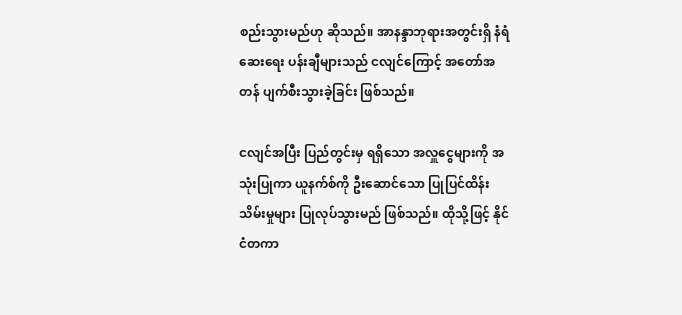စည်းသွားမည်ဟု ဆိုသည်။ အာနန္ဒာဘုရားအတွင်းရှိ နံရံဆေးရေး ပန်းချီများသည် ငလျင်ကြောင့် အတော်အတန် ပျက်စီးသွားခဲ့ခြင်း ဖြစ်သည်။

ငလျင်အပြီး ပြည်တွင်းမှ ရရှိသော အလှူငွေများကို အသုံးပြုကာ ယူနက်စ်ကို ဦးဆောင်သော ပြုပြင်ထိန်းသိမ်းမှုများ ပြုလုပ်သွားမည် ဖြစ်သည်။ ထိုသို့ဖြင့် နိုင်ငံတကာ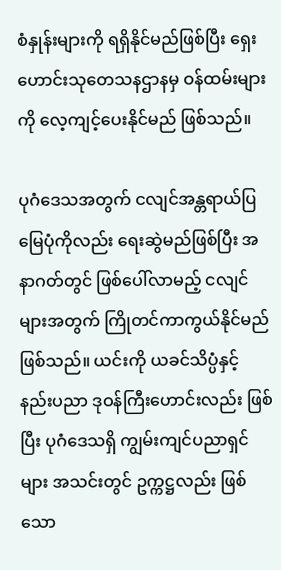စံနှုန်းများကို ရရှိနိုင်မည်ဖြစ်ပြီး ရှေးဟောင်းသုတေသနဌာနမှ ဝန်ထမ်းများကို လေ့ကျင့်ပေးနိုင်မည် ဖြစ်သည်။

ပုဂံဒေသအတွက် ငလျင်အန္တရာယ်ပြ မြေပုံကိုလည်း ရေးဆွဲမည်ဖြစ်ပြီး အနာဂတ်တွင် ဖြစ်ပေါ်လာမည့် ငလျင်များအတွက် ကြိုတင်ကာကွယ်နိုင်မည်ဖြစ်သည်။ ယင်းကို ယခင်သိပ္ပံနှင့် နည်းပညာ ဒုဝန်ကြီးဟောင်းလည်း ဖြစ်ပြီး ပုဂံဒေသရှိ ကျွမ်းကျင်ပညာရှင်များ အသင်းတွင် ဥက္ကဋ္ဌလည်း ဖြစ်သော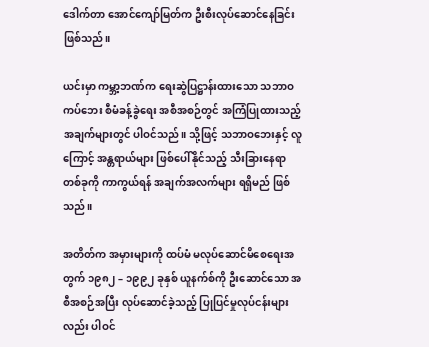ဒေါက်တာ အောင်ကျော်မြတ်က ဦးစီးလုပ်ဆောင်နေခြင်း ဖြစ်သည်။

ယင်းမှာ ကမ္ဘာ့ဘဏ်က ရေးဆွဲပြဋ္ဌာန်းထားသော သဘာဝကပ်ဘေး စီမံခန့်ခွဲရေး အစီအစဉ်တွင် အကြံပြုထားသည့် အချက်များတွင် ပါဝင်သည်။ သို့ဖြင့် သဘာဝဘေးနှင့် လူကြောင့် အန္တရာယ်များ ဖြစ်ပေါ်နိုင်သည့် သီးခြားနေရာတစ်ခုကို ကာကွယ်ရန် အချက်အလက်များ ရရှိမည် ဖြစ်သည်။

အတိတ်က အမှားများကို ထပ်မံ မလုပ်ဆောင်မိစေရေးအတွက် ၁၉၈၂ – ၁၉၉၂ ခုနှစ် ယူနက်စ်ကို ဦးဆောင်သော အစီအစဉ်အပြီး လုပ်ဆောင်ခဲ့သည့် ပြုပြင်မှုလုပ်ငန်းများလည်း ပါဝင်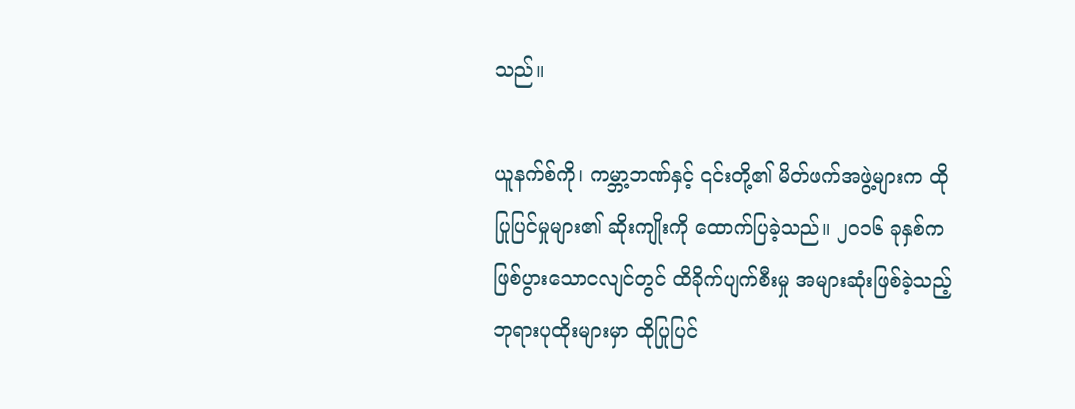သည်။

ယူနက်စ်ကို၊ ကမ္ဘာ့ဘဏ်နှင့် ၎င်းတို့၏ မိတ်ဖက်အဖွဲ့များက ထိုပြုပြင်မှုများ၏ ဆိုးကျိုးကို ထောက်ပြခဲ့သည်။ ၂၀၁၆ ခုနှစ်က ဖြစ်ပွားသောငလျင်တွင် ထိခိုက်ပျက်စီးမှု အများဆုံးဖြစ်ခဲ့သည့် ဘုရားပုထိုးများမှာ ထိုပြုပြင်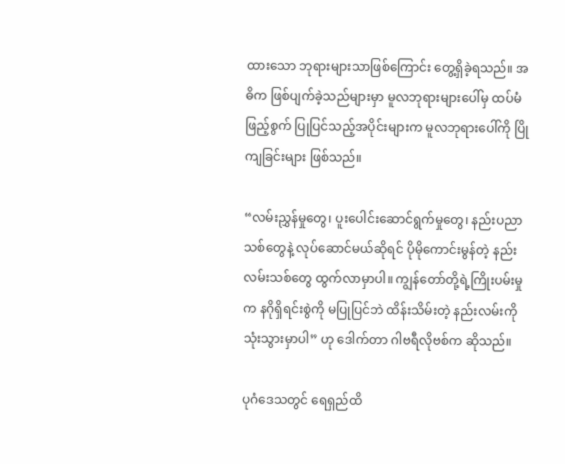ထားသော ဘုရားများသာဖြစ်ကြောင်း တွေ့ရှိခဲ့ရသည်။ အဓိက ဖြစ်ပျက်ခဲ့သည်များမှာ မူလဘုရားများပေါ်မှ ထပ်မံဖြည့်စွက် ပြုပြင်သည့်အပိုင်းများက မူလဘုရားပေါ်ကို ပြိုကျခြင်းများ ဖြစ်သည်။

“လမ်းညွှန်မှုတွေ၊ ပူးပေါင်းဆောင်ရွက်မှုတွေ၊ နည်းပညာသစ်တွေနဲ့ လုပ်ဆောင်မယ်ဆိုရင် ပိုမိုကောင်းမွန်တဲ့ နည်းလမ်းသစ်တွေ ထွက်လာမှာပါ။ ကျွန်တော်တို့ရဲ့ကြိုးပမ်းမှုက နဂိုရှိရင်းစွဲကို မပြုပြင်ဘဲ ထိန်းသိမ်းတဲ့ နည်းလမ်းကို သုံးသွားမှာပါ” ဟု ဒေါက်တာ ဂါဗရီလိုဗစ်က ဆိုသည်။

ပုဂံဒေသတွင် ရေရှည်ထိ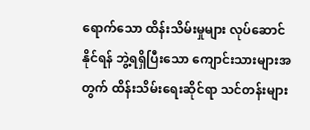ရောက်သော ထိန်းသိမ်းမှုများ လုပ်ဆောင်နိုင်ရန် ဘွဲ့ရရှိပြီးသော ကျောင်းသားများအတွက် ထိန်းသိမ်းရေးဆိုင်ရာ သင်တန်းများ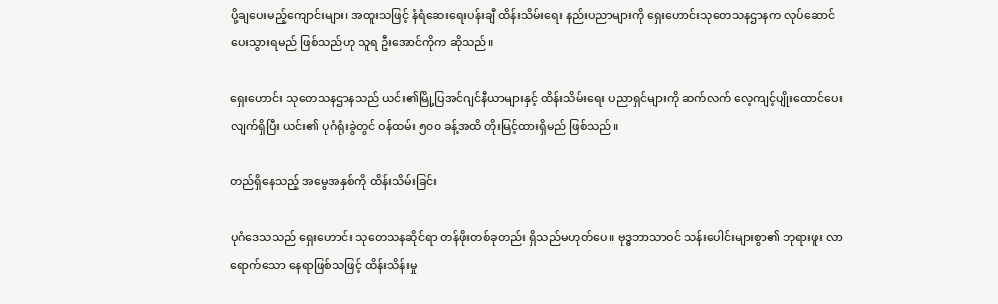ပို့ချပေးမည့်ကျောင်းများ၊ အထူးသဖြင့် နံရံဆေးရေးပန်းချီ ထိန်းသိမ်းရေး နည်းပညာများကို ရှေးဟောင်းသုတေသနဌာနက လုပ်ဆောင်ပေးသွားရမည် ဖြစ်သည်ဟု သူရ ဦးအောင်ကိုက ဆိုသည်။

ရှေးဟောင်း သုတေသနဌာနသည် ယင်း၏မြို့ပြအင်ဂျင်နီယာများနှင့် ထိန်းသိမ်းရေး ပညာရှင်များကို ဆက်လက် လေ့ကျင့်ပျိုးထောင်ပေးလျက်ရှိပြီး ယင်း၏ ပုဂံရုံးခွဲတွင် ဝန်ထမ်း ၅၀၀ ခန့်အထိ တိုးမြင့်ထားရှိမည် ဖြစ်သည်။

တည်ရှိနေသည့် အမွေအနှစ်ကို ထိန်းသိမ်းခြင်း

ပုဂံဒေသသည် ရှေးဟောင်း သုတေသနဆိုင်ရာ တန်ဖိုးတစ်ခုတည်း ရှိသည်မဟုတ်ပေ။ ဗုဒ္ဓဘာသာဝင် သန်းပေါင်းများစွာ၏ ဘုရားဖူး လာရောက်သော နေရာဖြစ်သဖြင့် ထိန်းသိန်းမှု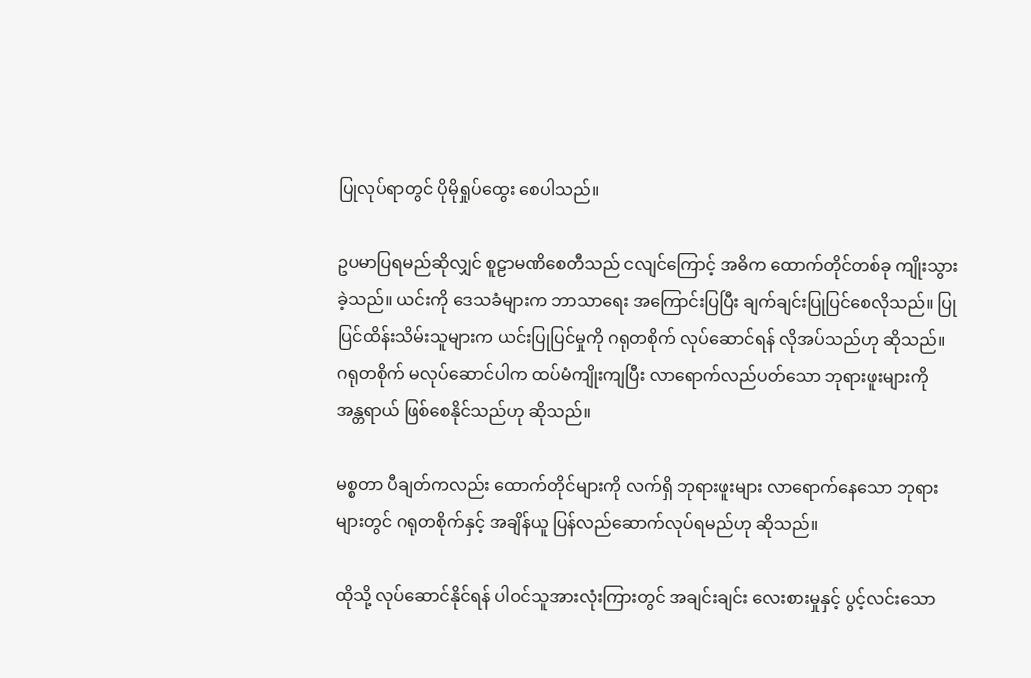ပြုလုပ်ရာတွင် ပိုမိုရှုပ်ထွေး စေပါသည်။

ဥပမာပြရမည်ဆိုလျှင် စူဠာမဏိစေတီသည် ငလျင်ကြောင့် အဓိက ထောက်တိုင်တစ်ခု ကျိုးသွားခဲ့သည်။ ယင်းကို ဒေသခံများက ဘာသာရေး အကြောင်းပြပြီး ချက်ချင်းပြုပြင်စေလိုသည်။ ပြုပြင်ထိန်းသိမ်းသူများက ယင်းပြုပြင်မှုကို ဂရုတစိုက် လုပ်ဆောင်ရန် လိုအပ်သည်ဟု ဆိုသည်။ ဂရုတစိုက် မလုပ်ဆောင်ပါက ထပ်မံကျိုးကျပြီး လာရောက်လည်ပတ်သော ဘုရားဖူးများကို အန္တရာယ် ဖြစ်စေနိုင်သည်ဟု ဆိုသည်။

မစ္စတာ ပီချတ်ကလည်း ထောက်တိုင်များကို လက်ရှိ ဘုရားဖူးများ လာရောက်နေသော ဘုရားများတွင် ဂရုတစိုက်နှင့် အချိန်ယူ ပြန်လည်ဆောက်လုပ်ရမည်ဟု ဆိုသည်။

ထိုသို့ လုပ်ဆောင်နိုင်ရန် ပါဝင်သူအားလုံးကြားတွင် အချင်းချင်း လေးစားမှုနှင့် ပွင့်လင်းသော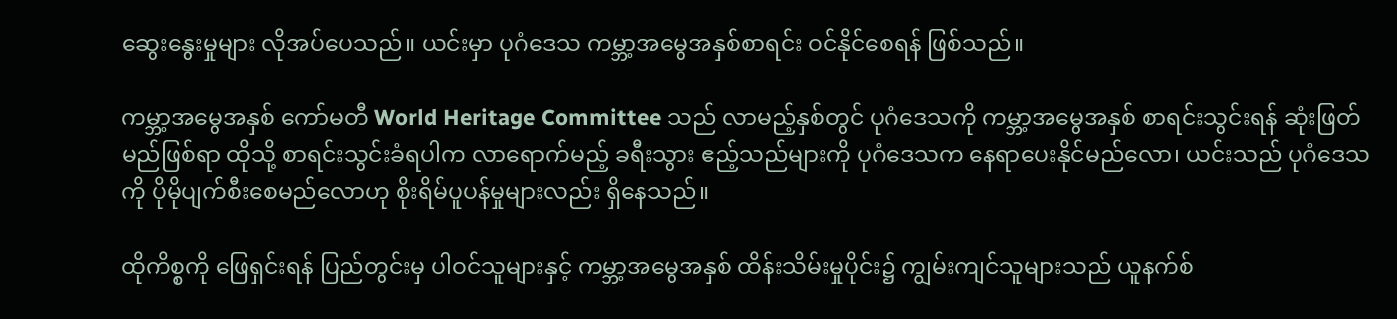ဆွေးနွေးမှုများ လိုအပ်ပေသည်။ ယင်းမှာ ပုဂံဒေသ ကမ္ဘာ့အမွေအနှစ်စာရင်း ဝင်နိုင်စေရန် ဖြစ်သည်။

ကမ္ဘာ့အမွေအနှစ် ကော်မတီ World Heritage Committee သည် လာမည့်နှစ်တွင် ပုဂံဒေသကို ကမ္ဘာ့အမွေအနှစ် စာရင်းသွင်းရန် ဆုံးဖြတ်မည်ဖြစ်ရာ ထိုသို့ စာရင်းသွင်းခံရပါက လာရောက်မည့် ခရီးသွား ဧည့်သည်များကို ပုဂံဒေသက နေရာပေးနိုင်မည်လော၊ ယင်းသည် ပုဂံဒေသကို ပိုမိုပျက်စီးစေမည်လောဟု စိုးရိမ်ပူပန်မှုများလည်း ရှိနေသည်။

ထိုကိစ္စကို ဖြေရှင်းရန် ပြည်တွင်းမှ ပါဝင်သူများနှင့် ကမ္ဘာ့အမွေအနှစ် ထိန်းသိမ်းမှုပိုင်း၌ ကျွမ်းကျင်သူများသည် ယူနက်စ်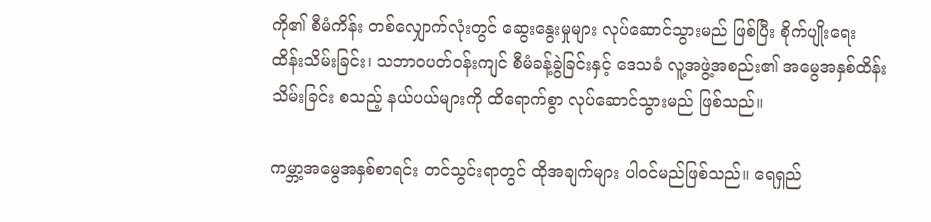ကို၏ စီမံကိန်း တစ်လျှောက်လုံးတွင် ဆွေးနွေးမှုများ လုပ်ဆောင်သွားမည် ဖြစ်ပြီး စိုက်ပျိုးရေး ထိန်းသိမ်းခြင်း၊ သဘာဝပတ်ဝန်းကျင် စီမံခန့်ခွဲခြင်းနှင့် ဒေသခံ လူ့အဖွဲ့အစည်း၏ အမွေအနှစ်ထိန်းသိမ်းခြင်း စသည့် နယ်ပယ်များကို ထိရောက်စွာ လုပ်ဆောင်သွားမည် ဖြစ်သည်။

ကမ္ဘာ့အမွေအနှစ်စာရင်း တင်သွင်းရာတွင် ထိုအချက်များ ပါဝင်မည်ဖြစ်သည်။ ရေရှည်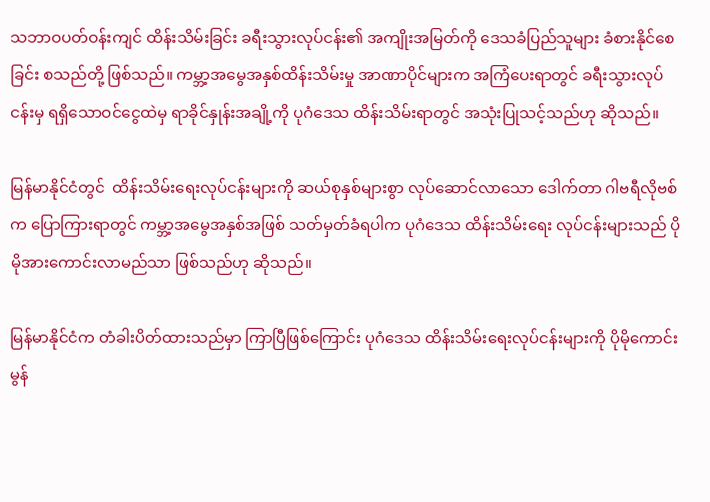သဘာဝပတ်ဝန်းကျင် ထိန်းသိမ်းခြင်း ခရီးသွားလုပ်ငန်း၏ အကျိုးအမြတ်ကို ဒေသခံပြည်သူများ ခံစားနိုင်စေခြင်း စသည်တို့ ဖြစ်သည်။ ကမ္ဘာ့အမွေအနှစ်ထိန်းသိမ်းမှု အာဏာပိုင်များက အကြံပေးရာတွင် ခရီးသွားလုပ်ငန်းမှ ရရှိသောဝင်ငွေထဲမှ ရာခိုင်နှုန်းအချို့ကို ပုဂံဒေသ ထိန်းသိမ်းရာတွင် အသုံးပြုသင့်သည်ဟု ဆိုသည်။

မြန်မာနိုင်ငံတွင်  ထိန်းသိမ်းရေးလုပ်ငန်းများကို ဆယ်စုနှစ်များစွာ လုပ်ဆောင်လာသော ဒေါက်တာ ဂါဗရီလိုဗစ်က ပြောကြားရာတွင် ကမ္ဘာ့အမွေအနှစ်အဖြစ် သတ်မှတ်ခံရပါက ပုဂံဒေသ ထိန်းသိမ်းရေး လုပ်ငန်းများသည် ပိုမိုအားကောင်းလာမည်သာ ဖြစ်သည်ဟု ဆိုသည်။

မြန်မာနိုင်ငံက တံခါးပိတ်ထားသည်မှာ ကြာပြီဖြစ်ကြောင်း ပုဂံဒေသ ထိန်းသိမ်းရေးလုပ်ငန်းများကို ပိုမိုကောင်းမွန်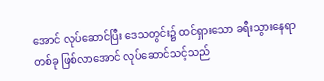အောင် လုပ်ဆောင်ပြီး ဒေသတွင်း၌ ထင်ရှားသော ခရီးသွားနေရာ တစ်ခု ဖြစ်လာအောင် လုပ်ဆောင်သင့်သည်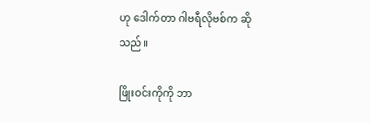ဟု ဒေါက်တာ ဂါဗရီလိုဗစ်က ဆိုသည်။

ဖြိုးဝင်းကိုကို ဘာ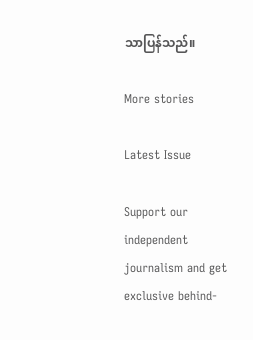သာပြန်သည်။

More stories

Latest Issue

Support our independent journalism and get exclusive behind-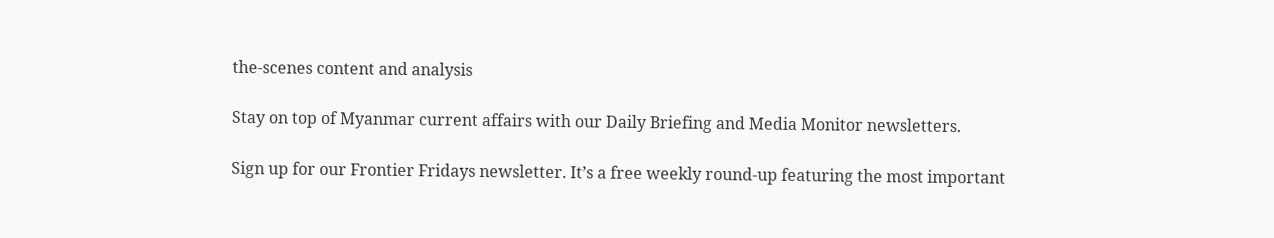the-scenes content and analysis

Stay on top of Myanmar current affairs with our Daily Briefing and Media Monitor newsletters.

Sign up for our Frontier Fridays newsletter. It’s a free weekly round-up featuring the most important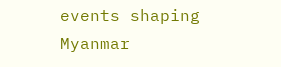events shaping Myanmar